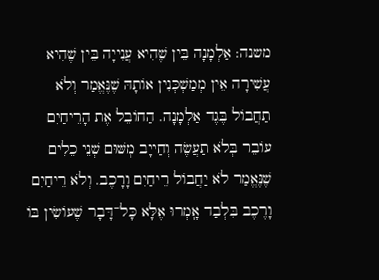משנה: אַלְמָנָה בֵּין שֶׁהִיא עֲנִייָה בֵּין שֶׁהִיא עֲשִׁירָה אֵין מְמַשְׁכְּנִין אוֹתָהּ שֶׁנֶּאֱמַר וְלֹא תַחֲבוֹל בֶּגֶד אַלְמָנָה. הַחוֹבֵל אֶת הָרֵיחַיִם עוֹבֵר בְּלֹא תַעֲשֶׂה וְחַייָב מְשּׁוּם שְׁנֵי כֵלִים שֶׁנֶּאֱמַר לֹא יַחֲבוֹל רֵיחַיִם וָרָכֶב. וְלֹא רֵיחַיִם וָרֶכֶב בִּלְבַד אָֽמְרוּ אֶלָּא כָּל־דָּבָר שֶׁעוֹשִׂין בּוֹ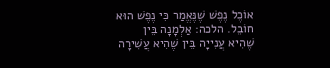אוֹכֶל נֶפֶשׁ שֶׁנֶּאֱמַר כִּי נֶפֶשׁ הוּא חוֹבֵל. הלכה: אַלְמָנָה בֵּין שֶׁהִיא עֲנִייָה בֵּין שֶׁהִיא עֲשִׁירָה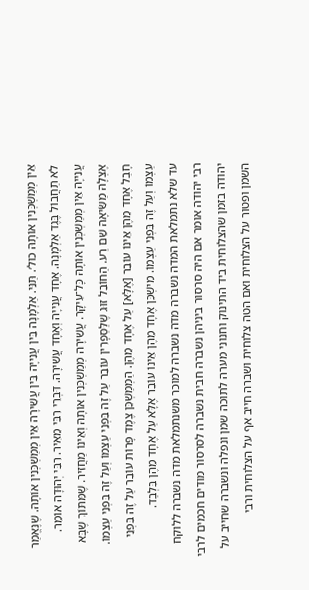אֵין מְמַשְׁכְּנִין אוֹתָהּ כול׳. תַּנֵּי. אַלְמָנָה בֵּין עֲנִייָה בֵּין עֲשִׁירָה אֵין מְמַשְׁכְּנִין אוֹתָהּ. שֶׁנֶּאֱמַר לֹא תַחֲבוֹל בֶּגֶד אַלְמָנָה. אֶחָד עֲנִייָה וְאֶחָד עֲשִׁירָה. דִּבְרֵי רִבִּי מֵאִיר. רִבִּי יְהוּדָה אוֹמֵר. עֲנִייָה אֵין מְמַשְׁכְּנִין אוֹתָהּ כָּל־עִיקָּר. עֲשִׁירָה מְמַשְׁכְּנִין אוֹתָהּ וְאֵינוֹ מַחֲזִיר. שֶׁמִּתּוֹךְ שֶׁבָּא אֶצְלָהּ מַשִּׂיאָהּ שֵׁם רַע. הַחוֹבֵל זוּג שֶׁלַּסַּפָּרִין עוֹבֵר עַל זֶה בִּפְנֵי עַצְמוֹ וְעַל זֶה בִּפְנֵי עַצְמוֹ. חָבַל אֶחָד מֵהֶן אֵינוֹ עוֹבֵר [אֶלָּא] עַל אֶחָד מֵהֶן. הַמְמַשְׁכֵּן צֶמֶד פָּרוֹת עוֹבֵר עַל זֶה בִּפְנֵי עַצְמוֹ וְעַל זֶה בִּפְנֵי עַצְמוֹ. מִישְׁכֵּן אֶחָד מֵהֶן אֵינוֹ עוֹבֵר אֶלָּא עַל אֶחָד מֵהֶן בִּלְבַד.
עד שלא נתמלאת המדה נשברה מדה נשברה למוכר משנתמלאת מדה נשברה ללוקח רבי יהודה אומר אם היה סרסור ביניהן נשברה חבית נשברה לסרסור מודים חכמים לרבי יהודה בזמן שהצלוחית ביד התינוק וחנוני מערה לתוכה שמן ונפלה ונשברה שחייב על השמן ופטור על הצלוחית ואם הטה צלוחית ושברה חייב אף על הצלוחית ורבי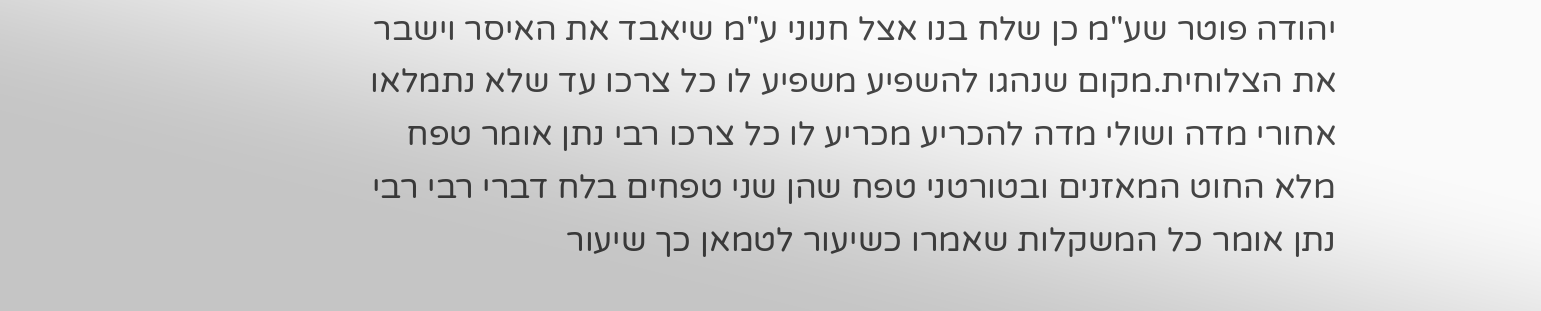יהודה פוטר שע"מ כן שלח בנו אצל חנוני ע"מ שיאבד את האיסר וישבר את הצלוחית.מקום שנהגו להשפיע משפיע לו כל צרכו עד שלא נתמלאו אחורי מדה ושולי מדה להכריע מכריע לו כל צרכו רבי נתן אומר טפח מלא החוט המאזנים ובטורטני טפח שהן שני טפחים בלח דברי רבי רבי נתן אומר כל המשקלות שאמרו כשיעור לטמאן כך שיעור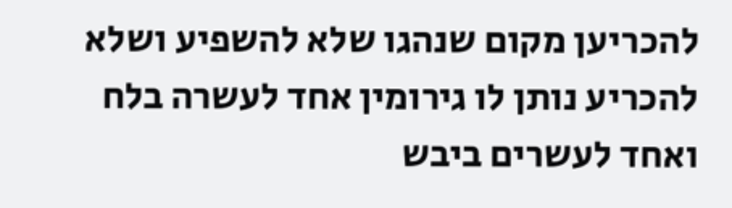להכריען מקום שנהגו שלא להשפיע ושלא להכריע נותן לו גירומין אחד לעשרה בלח ואחד לעשרים ביבש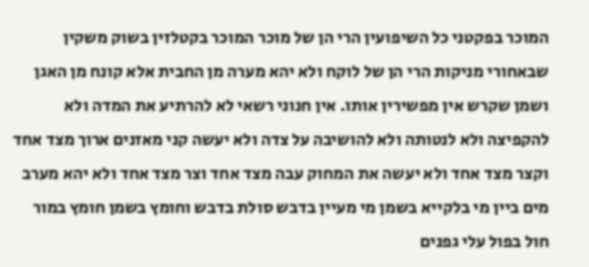המוכר בפקטני כל השיפועין הרי הן של מוכר המוכר בקטלזין בשוק משקין שבאחורי מניקות הרי הן של לוקח ולא יהא מערה מן החבית אלא קונח מן האגן ושמן שקרש אין מפשירין אותו. אין חנוני רשאי לא להרתיע את המדה ולא להקפיצה ולא לנטותה ולא להושיבה על צדה ולא יעשה קני מאזנים ארוך מצד אחד וקצר מצד אחד ולא יעשה את המחוק עבה מצד אחד וצר מצד אחד ולא יהא מערב מים ביין מי בלקייא בשמן מי מעיין בדבש סולת בדבש וחומץ בשמן חומץ במור חול בפול עלי גפנים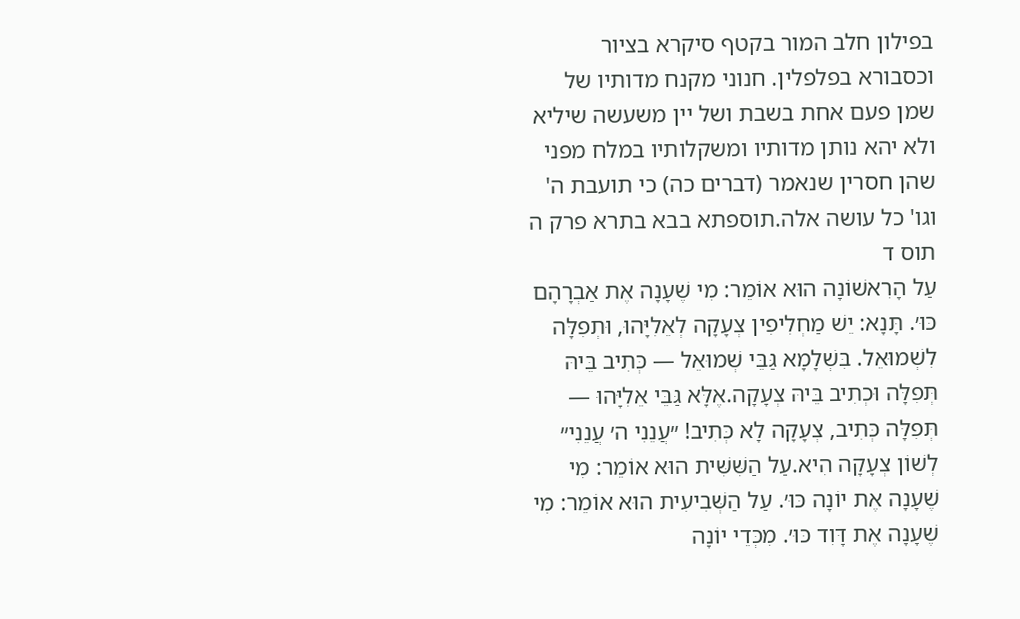בפילון חלב המור בקטף סיקרא בציור וכסבורא בפלפלין. חנוני מקנח מדותיו של שמן פעם אחת בשבת ושל יין משעשה שיליא ולא יהא נותן מדותיו ומשקלותיו במלח מפני שהן חסרין שנאמר (דברים כה) כי תועבת ה' וגו' כל עושה אלה.תוספתא בבא בתרא פרק ה תוס ד
עַל הָרִאשׁוֹנָה הוּא אוֹמֵר: מִי שֶׁעָנָה אֶת אַבְרָהָם כּוּ׳. תָּנָא: יֵשׁ מַחְלִיפִין צְעָקָה לְאֵלִיָּהוּ, וּתְפִלָּה לִשְׁמוּאֵל. בִּשְׁלָמָא גַּבֵּי שְׁמוּאֵל — כְּתִיב בֵּיהּ תְּפִלָּה וּכְתִיב בֵּיהּ צְעָקָה.אֶלָּא גַּבֵּי אֵלִיָּהוּ — תְּפִלָּה כְּתִיב, צְעָקָה לָא כְּתִיב! ״עֲנֵנִי ה׳ עֲנֵנִי״ לְשׁוֹן צְעָקָה הִיא.עַל הַשִּׁשִּׁית הוּא אוֹמֵר: מִי שֶׁעָנָה אֶת יוֹנָה כּוּ׳. עַל הַשְּׁבִיעִית הוּא אוֹמֵר: מִי שֶׁעָנָה אֶת דָּוִד כּוּ׳. מִכְּדֵי יוֹנָה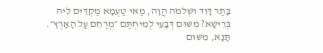בָּתַר דָּוִד וּשְׁלֹמֹה הֲוָה, מַאי טַעְמָא מַקְדֵּים לֵיהּ בְּרֵישָׁא? מִשּׁוּם דְּבָעֵי לְמִיחְתַּם ״מְרַחֵם עַל הָאָרֶץ״. תָּנָא, מִשּׁוּם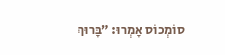סוֹמְכוֹס אָמְרוּ: ״בָּרוּךְ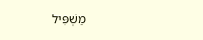מַשְׁפִּיל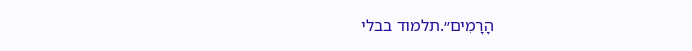הָרָמִים״.תלמוד בבלי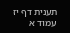תענית דף יז עמוד א